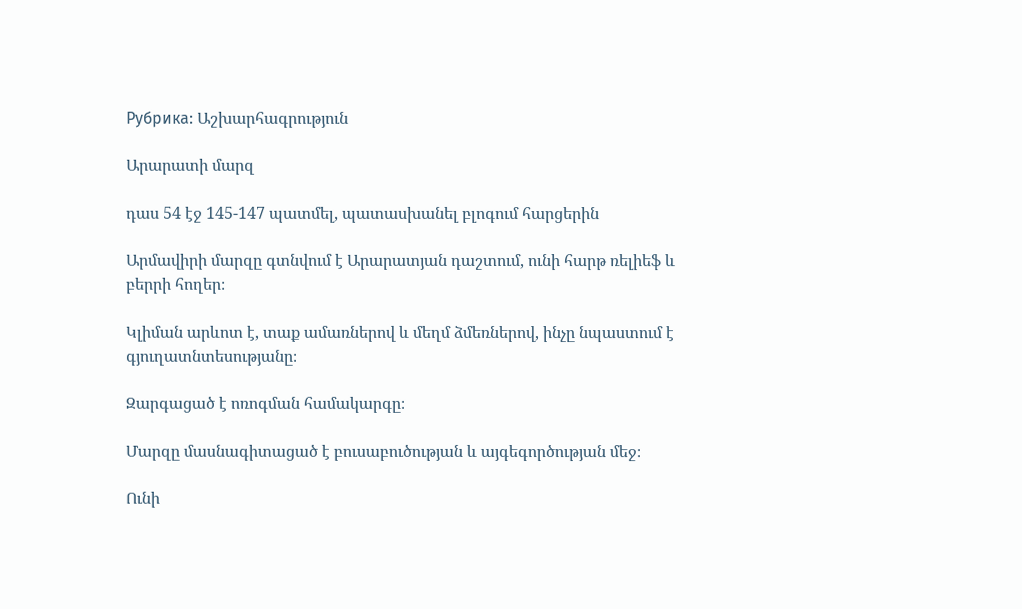Рубрика: Աշխարհագրություն

Արարատի մարզ

դաս 54 էջ 145-147 պատմել, պատասխանել բլոգում հարցերին

Արմավիրի մարզը գտնվում է Արարատյան դաշտում, ունի հարթ ռելիեֆ և բերրի հողեր։

Կլիման արևոտ է, տաք ամառներով և մեղմ ձմեռներով, ինչը նպաստում է գյուղատնտեսությանը։

Զարգացած է ոռոգման համակարգը։

Մարզը մասնագիտացած է բուսաբուծության և այգեգործության մեջ։

Ունի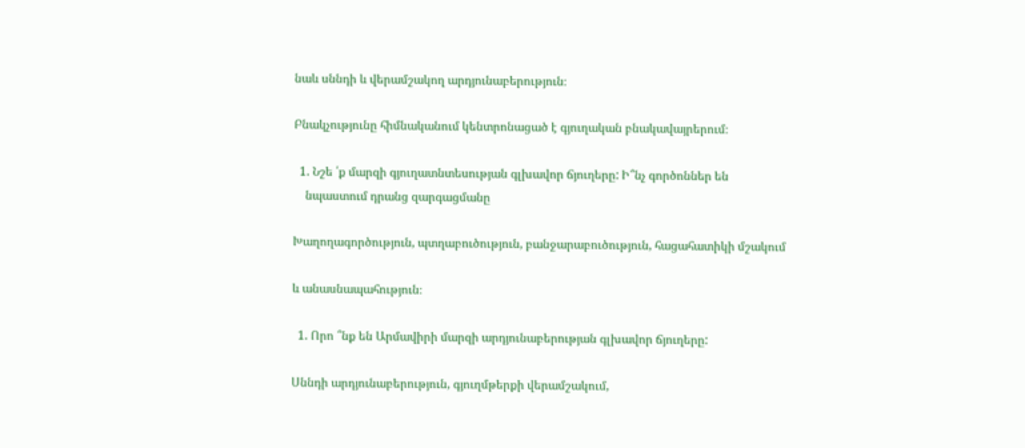նաև սննդի և վերամշակող արդյունաբերություն։

Բնակչությունը հիմնականում կենտրոնացած է գյուղական բնակավայրերում։

  1. Նշե ՛ք մարզի գյուղատնտեսության գլխավոր ճյուղերը: Ի՞նչ գործոններ են
    նպաստում դրանց զարգացմանը

Խաղողագործություն, պտղաբուծություն, բանջարաբուծություն, հացահատիկի մշակում

և անասնապահություն։

  1. Որո ՞նք են Արմավիրի մարզի արդյունաբերության գլխավոր ճյուղերը:

Սննդի արդյունաբերություն, գյուղմթերքի վերամշակում,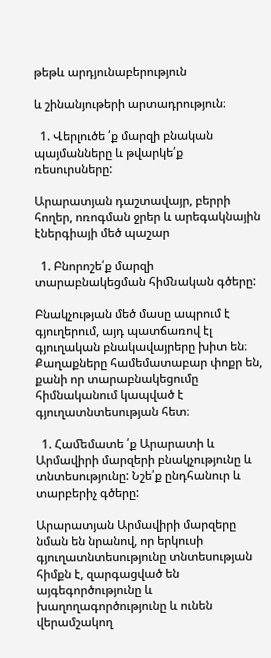թեթև արդյունաբերություն

և շինանյութերի արտադրություն։

  1. Վերլուծե ՛ք մարզի բնական պայմանները և թվարկե՛ք ռեսուրսները:

Արարատյան դաշտավայր, բերրի հողեր, ոռոգման ջրեր և արեգակնային էներգիայի մեծ պաշար

  1. Բնորոշե՛ք մարզի տարաբնակեցման հիﬓական գծերը:

Բնակչության մեծ մասը ապրում է գյուղերում, այդ պատճառով էլ գյուղական բնակավայրերը խիտ են։ Քաղաքները համեմատաբար փոքր են, քանի որ տարաբնակեցումը հիմնականում կապված է գյուղատնտեսության հետ։

  1. Հաﬔմատե ՛ք Արարատի և Արմավիրի մարզերի բնակչությունը և տնտեսությունը: Նշե՛ք ընդհանուր և տարբերիչ գծերը:

Արարատյան Արմավիրի մարզերը նման են նրանով, որ երկուսի գյուղատնտեսությունը տնտեսության հիմքն է, զարգացված են այգեգործությունը և խաղողագործությունը և ունեն վերամշակող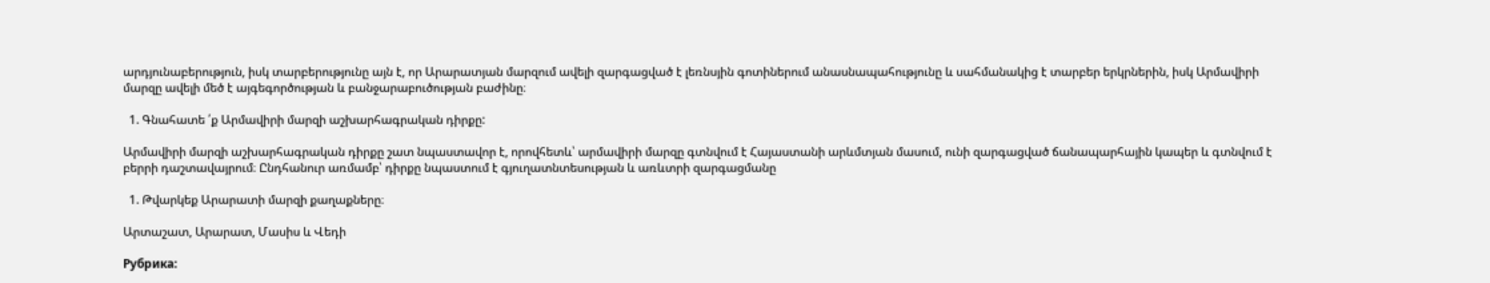արդյունաբերություն, իսկ տարբերությունը այն է, որ Արարատյան մարզում ավելի զարգացված է լեռնսյին գոտիներում անասնապահությունը և սահմանակից է տարբեր երկրներին, իսկ Արմավիրի մարզը ավելի մեծ է այգեգործության և բանջարաբուծության բաժինը։

  1. Գնահատե ՛ք Արմավիրի մարզի աշխարհագրական դիրքը:

Արմավիրի մարզի աշխարհագրական դիրքը շատ նպաստավոր է, որովհետև՝ արմավիրի մարզը գտնվում է Հայաստանի արևմտյան մասում, ունի զարգացված ճանապարհային կապեր և գտնվում է բերրի դաշտավայրում։ Ընդհանուր առմամբ՝ դիրքը նպաստում է գյուղատնտեսության և առևտրի զարգացմանը

  1. Թվարկեք Արարատի մարզի քաղաքները։

Արտաշատ, Արարատ, Մասիս և Վեդի

Рубрика: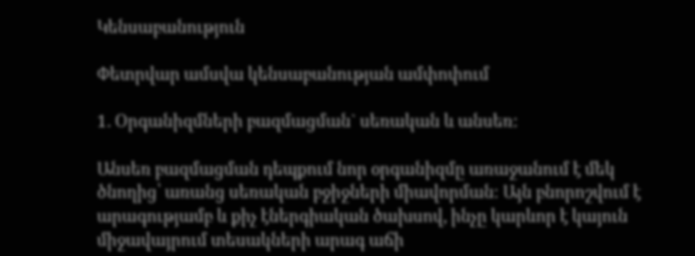Կենսաբանություն

Փետրվար ամսվա կենսաբանության ամփոփում

1. Օրգանիզմների բազմացման` սեռական և անսեռ:

Անսեռ բազմացման դեպքում նոր օրգանիզմը առաջանում է մեկ ծնողից՝ առանց սեռական բջիջների միավորման։ Այն բնորոշվում է արագությամբ և քիչ էներգիական ծախսով, ինչը կարևոր է կայուն միջավայրում տեսակների արագ աճի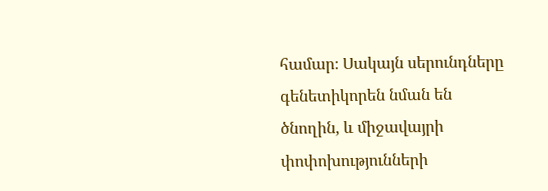համար։ Սակայն սերունդները գենետիկորեն նման են ծնողին, և միջավայրի փոփոխությունների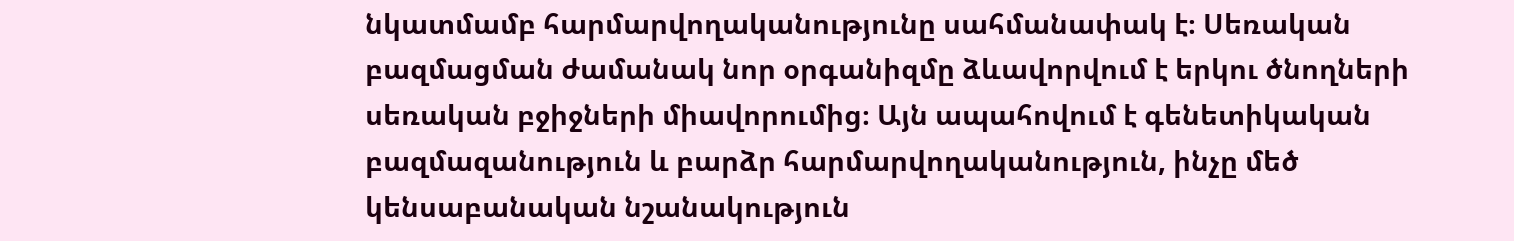նկատմամբ հարմարվողականությունը սահմանափակ է։ Սեռական բազմացման ժամանակ նոր օրգանիզմը ձևավորվում է երկու ծնողների սեռական բջիջների միավորումից։ Այն ապահովում է գենետիկական բազմազանություն և բարձր հարմարվողականություն, ինչը մեծ կենսաբանական նշանակություն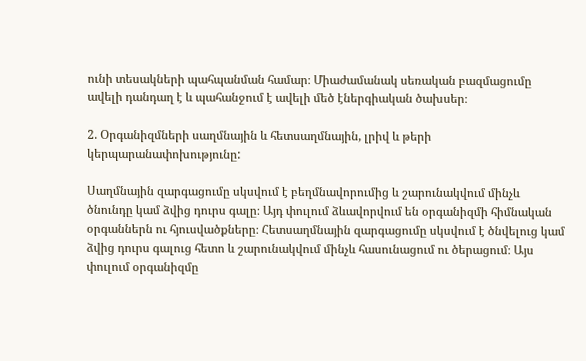ունի տեսակների պահպանման համար։ Միաժամանակ սեռական բազմացումը ավելի դանդաղ է և պահանջում է ավելի մեծ էներգիական ծախսեր։

2. Օրգանիզմների սաղմնային և հետսաղմնային, լրիվ և թերի կերպարանափոխությունը:

Սաղմնային զարգացումը սկսվում է բեղմնավորումից և շարունակվում մինչև ծնունդը կամ ձվից դուրս գալը։ Այդ փուլում ձևավորվում են օրգանիզմի հիմնական օրգաններն ու հյուսվածքները։ Հետսաղմնային զարգացումը սկսվում է ծնվելուց կամ ձվից դուրս գալուց հետո և շարունակվում մինչև հասունացում ու ծերացում։ Այս փուլում օրգանիզմը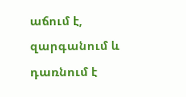աճում է, զարգանում և դառնում է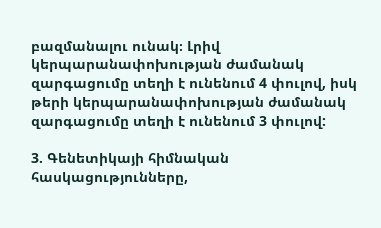բազմանալու ունակ։ Լրիվ կերպարանափոխության ժամանակ զարգացումը տեղի է ունենում 4 փուլով, իսկ թերի կերպարանափոխության ժամանակ զարգացումը տեղի է ունենում 3 փուլով:

3. Գենետիկայի հիմնական հասկացությունները,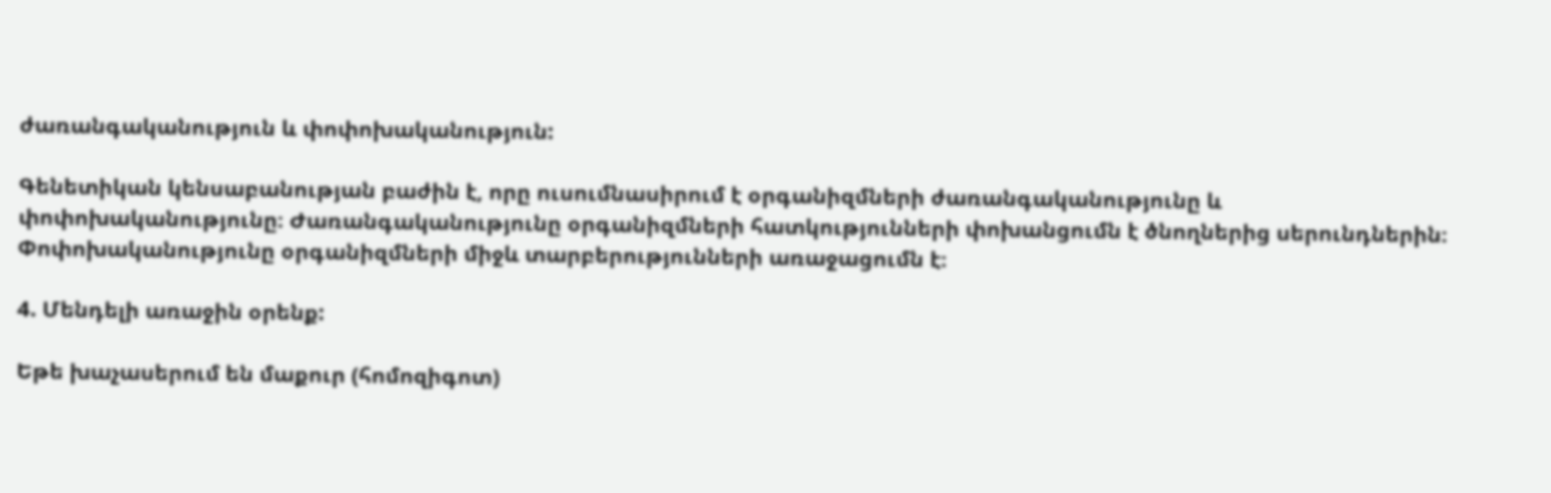ժառանգականություն և փոփոխականություն:

Գենետիկան կենսաբանության բաժին է, որը ուսումնասիրում է օրգանիզմների ժառանգականությունը և փոփոխականությունը։ Ժառանգականությունը օրգանիզմների հատկությունների փոխանցումն է ծնողներից սերունդներին։ Փոփոխականությունը օրգանիզմների միջև տարբերությունների առաջացումն է։

4. Մենդելի առաջին օրենք:

Եթե խաչասերում են մաքուր (հոմոզիգոտ)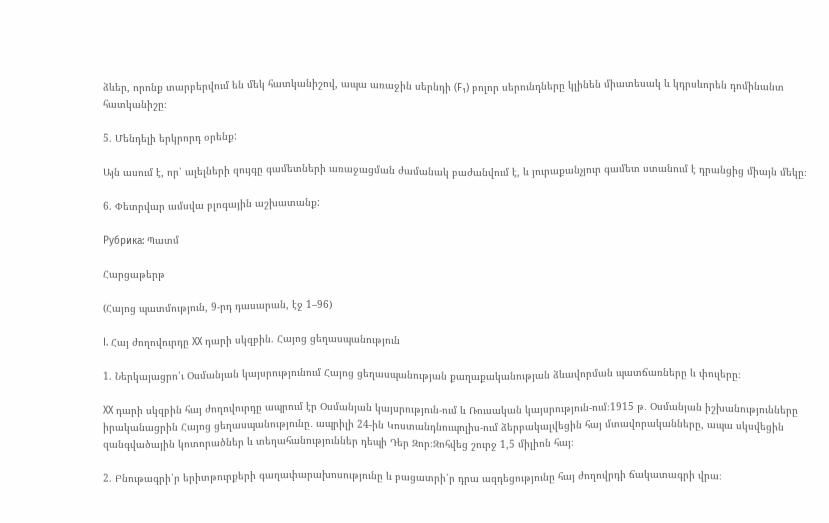ձևեր, որոնք տարբերվում են մեկ հատկանիշով, ապա առաջին սերնդի (F₁) բոլոր սերունդները կլինեն միատեսակ և կդրսևորեն դոմինանտ հատկանիշը։

5. Մենդելի երկրորդ օրենք:

Այն ասում է, որ՝ ալելների զույգը գամետների առաջացման ժամանակ բաժանվում է, և յուրաքանչյուր գամետ ստանում է դրանցից միայն մեկը։

6. Փետրվար ամսվա բլոգային աշխատանք:

Рубрика: Պատմ

Հարցաթերթ

(Հայոց պատմություն, 9-րդ դասարան, էջ 1–96)

I. Հայ ժողովուրդը XX դարի սկզբին. Հայոց ցեղասպանություն

1. Ներկայացրո՛ւ Օսմանյան կայսրությունում Հայոց ցեղասպանության քաղաքականության ձևավորման պատճառները և փուլերը։

XX դարի սկզբին հայ ժողովուրդը ապրում էր Օսմանյան կայսրություն-ում և Ռուսական կայսրություն-ում։1915 թ․ Օսմանյան իշխանությունները իրականացրին Հայոց ցեղասպանությունը․ ապրիլի 24-ին Կոստանդնուպոլիս-ում ձերբակալվեցին հայ մտավորականները, ապա սկսվեցին զանգվածային կոտորածներ և տեղահանություններ դեպի Դեր Զոր։Զոհվեց շուրջ 1,5 միլիոն հայ։

2. Բնութագրի՛ր երիտթուրքերի գաղափարախոսությունը և բացատրի՛ր դրա ազդեցությունը հայ ժողովրդի ճակատագրի վրա։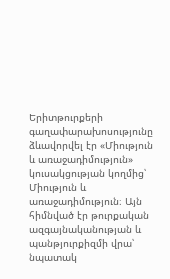Երիտթուրքերի գաղափարախոսությունը ձևավորվել էր «Միություն և առաջադիմություն» կուսակցության կողմից՝ Միություն և առաջադիմություն։ Այն հիմնված էր թուրքական ազգայնականության և պանթյուրքիզմի վրա՝ նպատակ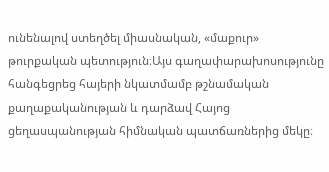ունենալով ստեղծել միասնական, «մաքուր» թուրքական պետություն։Այս գաղափարախոսությունը հանգեցրեց հայերի նկատմամբ թշնամական քաղաքականության և դարձավ Հայոց ցեղասպանության հիմնական պատճառներից մեկը։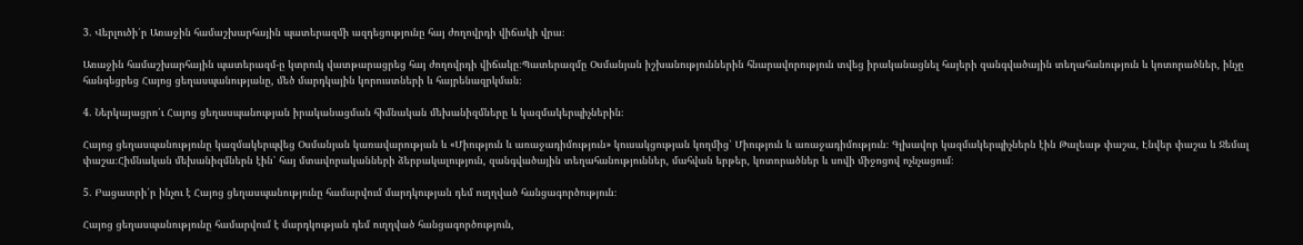3. Վերլուծի՛ր Առաջին համաշխարհային պատերազմի ազդեցությունը հայ ժողովրդի վիճակի վրա։

Առաջին համաշխարհային պատերազմ-ը կտրուկ վատթարացրեց հայ ժողովրդի վիճակը։Պատերազմը Օսմանյան իշխանություններին հնարավորություն տվեց իրականացնել հայերի զանգվածային տեղահանություն և կոտորածներ, ինչը հանգեցրեց Հայոց ցեղասպանությանը, մեծ մարդկային կորուստների և հայրենազրկման։

4. Ներկայացրո՛ւ Հայոց ցեղասպանության իրականացման հիմնական մեխանիզմները և կազմակերպիչներին։

Հայոց ցեղասպանությունը կազմակերպվեց Օսմանյան կառավարության և «Միություն և առաջադիմություն» կուսակցության կողմից՝ Միություն և առաջադիմություն։ Գլխավոր կազմակերպիչներն էին Թալեաթ փաշա, Էնվեր փաշա և Ջեմալ փաշա։Հիմնական մեխանիզմներն էին՝ հայ մտավորականների ձերբակալություն, զանգվածային տեղահանություններ, մահվան երթեր, կոտորածներ և սովի միջոցով ոչնչացում։

5. Բացատրի՛ր ինչու է Հայոց ցեղասպանությունը համարվում մարդկության դեմ ուղղված հանցագործություն։

Հայոց ցեղասպանությունը համարվում է մարդկության դեմ ուղղված հանցագործություն,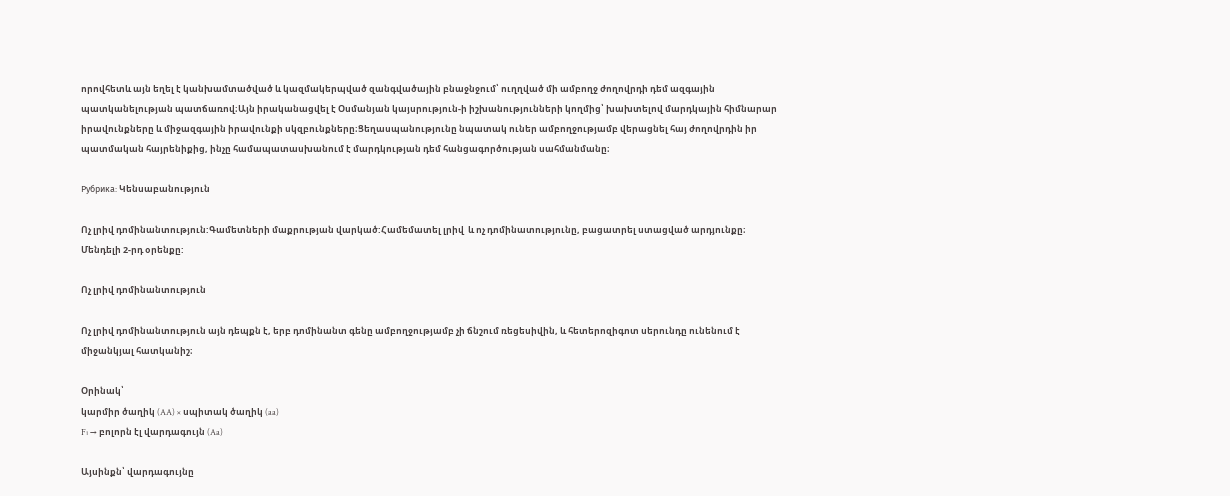որովհետև այն եղել է կանխամտածված և կազմակերպված զանգվածային բնաջնջում՝ ուղղված մի ամբողջ ժողովրդի դեմ ազգային պատկանելության պատճառով։Այն իրականացվել է Օսմանյան կայսրություն-ի իշխանությունների կողմից՝ խախտելով մարդկային հիմնարար իրավունքները և միջազգային իրավունքի սկզբունքները։Ցեղասպանությունը նպատակ ուներ ամբողջությամբ վերացնել հայ ժողովրդին իր պատմական հայրենիքից, ինչը համապատասխանում է մարդկության դեմ հանցագործության սահմանմանը։

Рубрика: Կենսաբանություն

Ոչ լրիվ դոմինանտություն:Գամետների մաքրության վարկած:Համեմատել լրիվ  և ոչ դոմինատությունը, բացատրել ստացված արդյունքը։ Մենդելի 2-րդ օրենքը:

Ոչ լրիվ դոմինանտություն

Ոչ լրիվ դոմինանտություն այն դեպքն է, երբ դոմինանտ գենը ամբողջությամբ չի ճնշում ռեցեսիվին, և հետերոզիգոտ սերունդը ունենում է միջանկյալ հատկանիշ։

Օրինակ՝
կարմիր ծաղիկ (AA) × սպիտակ ծաղիկ (aa)
F₁ → բոլորն էլ վարդագույն (Aa)

Այսինքն՝ վարդագույնը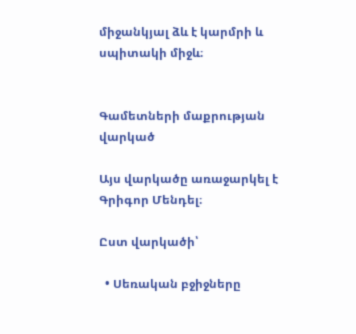միջանկյալ ձև է կարմրի և սպիտակի միջև։


Գամետների մաքրության վարկած

Այս վարկածը առաջարկել է Գրիգոր Մենդել։

Ըստ վարկածի՝

  • Սեռական բջիջները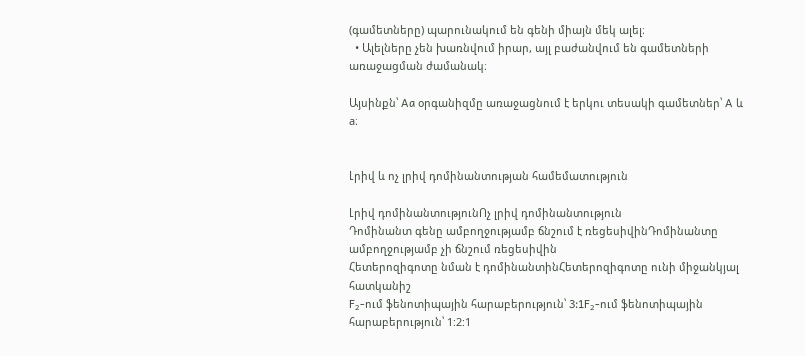(գամետները) պարունակում են գենի միայն մեկ ալել։
  • Ալելները չեն խառնվում իրար, այլ բաժանվում են գամետների առաջացման ժամանակ։

Այսինքն՝ Aa օրգանիզմը առաջացնում է երկու տեսակի գամետներ՝ A և a։


Լրիվ և ոչ լրիվ դոմինանտության համեմատություն

Լրիվ դոմինանտությունՈչ լրիվ դոմինանտություն
Դոմինանտ գենը ամբողջությամբ ճնշում է ռեցեսիվինԴոմինանտը ամբողջությամբ չի ճնշում ռեցեսիվին
Հետերոզիգոտը նման է դոմինանտինՀետերոզիգոտը ունի միջանկյալ հատկանիշ
F₂-ում ֆենոտիպային հարաբերություն՝ 3:1F₂-ում ֆենոտիպային հարաբերություն՝ 1:2:1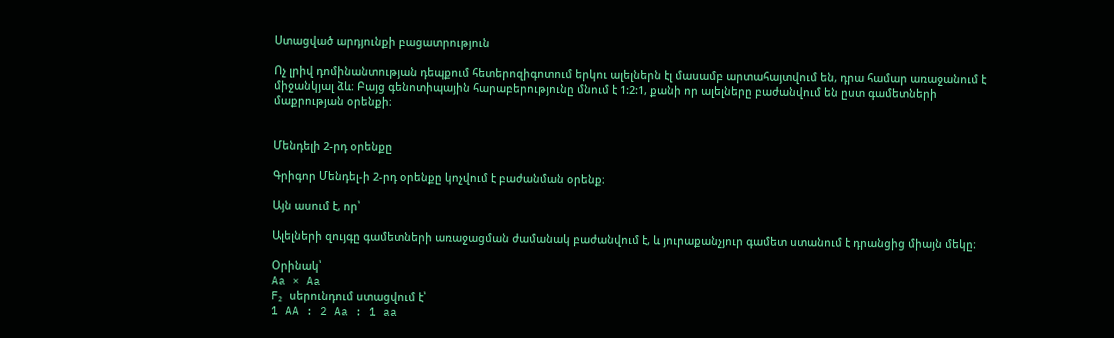Ստացված արդյունքի բացատրություն

Ոչ լրիվ դոմինանտության դեպքում հետերոզիգոտում երկու ալելներն էլ մասամբ արտահայտվում են, դրա համար առաջանում է միջանկյալ ձև։ Բայց գենոտիպային հարաբերությունը մնում է 1:2:1, քանի որ ալելները բաժանվում են ըստ գամետների մաքրության օրենքի։


Մենդելի 2-րդ օրենքը

Գրիգոր Մենդել-ի 2-րդ օրենքը կոչվում է բաժանման օրենք։

Այն ասում է, որ՝

Ալելների զույգը գամետների առաջացման ժամանակ բաժանվում է, և յուրաքանչյուր գամետ ստանում է դրանցից միայն մեկը։

Օրինակ՝
Aa × Aa
F₂ սերունդում ստացվում է՝
1 AA : 2 Aa : 1 aa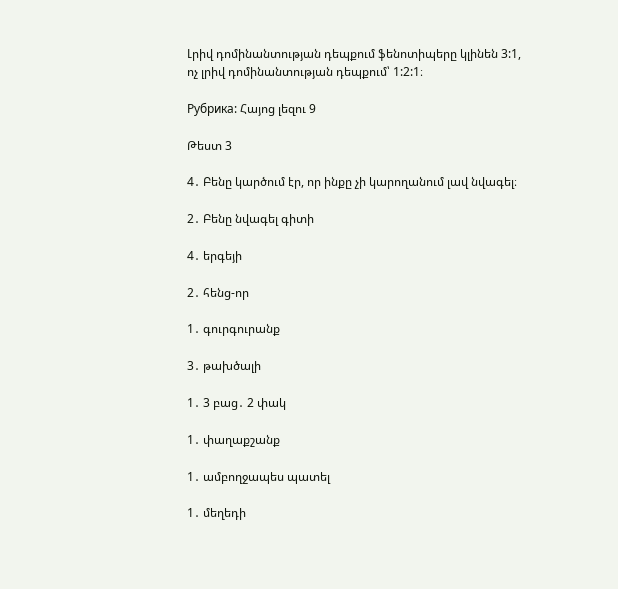Լրիվ դոմինանտության դեպքում ֆենոտիպերը կլինեն 3:1,
ոչ լրիվ դոմինանտության դեպքում՝ 1:2:1։

Рубрика: Հայոց լեզու 9

Թեստ 3

4․ Բենը կարծում էր, որ ինքը չի կարողանում լավ նվագել։

2․ Բենը նվագել գիտի

4․ երգեյի

2․ հենց-որ

1․ գուրգուրանք

3․ թախծալի

1․ 3 բաց․ 2 փակ

1․ փաղաքշանք

1․ ամբողջապես պատել

1․ մեղեդի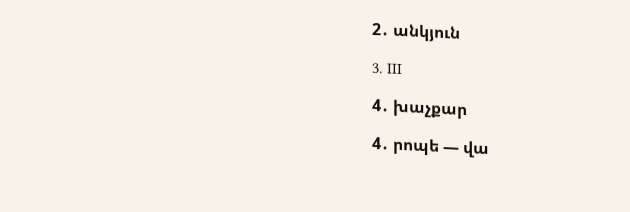2․ անկյուն

3․ III

4․ խաչքար

4․ րոպե — վա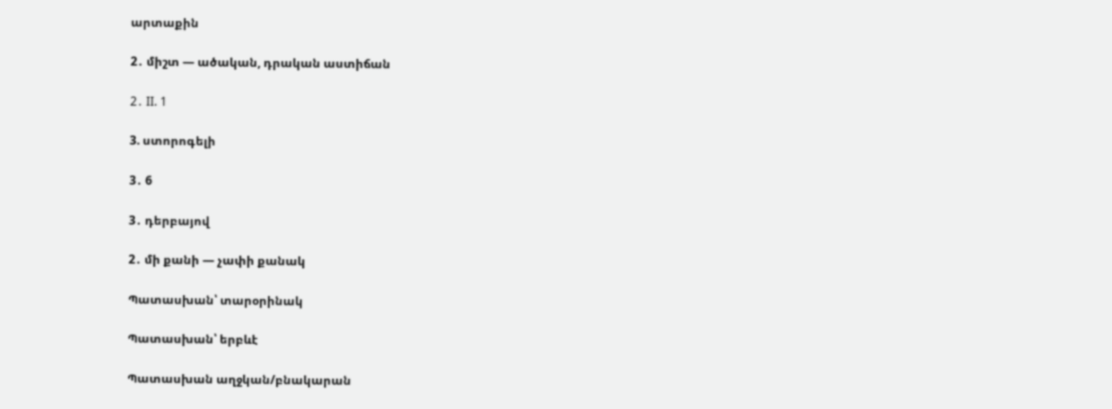արտաքին

2․ միշտ — ածական, դրական աստիճան

2․ II. 1

3. ստորոգելի

3․ 6

3․ դերբայով

2․ մի քանի — չափի քանակ

Պատասխան՝ տարօրինակ

Պատասխան՝ երբևէ

Պատասխան աղջկան/բնակարան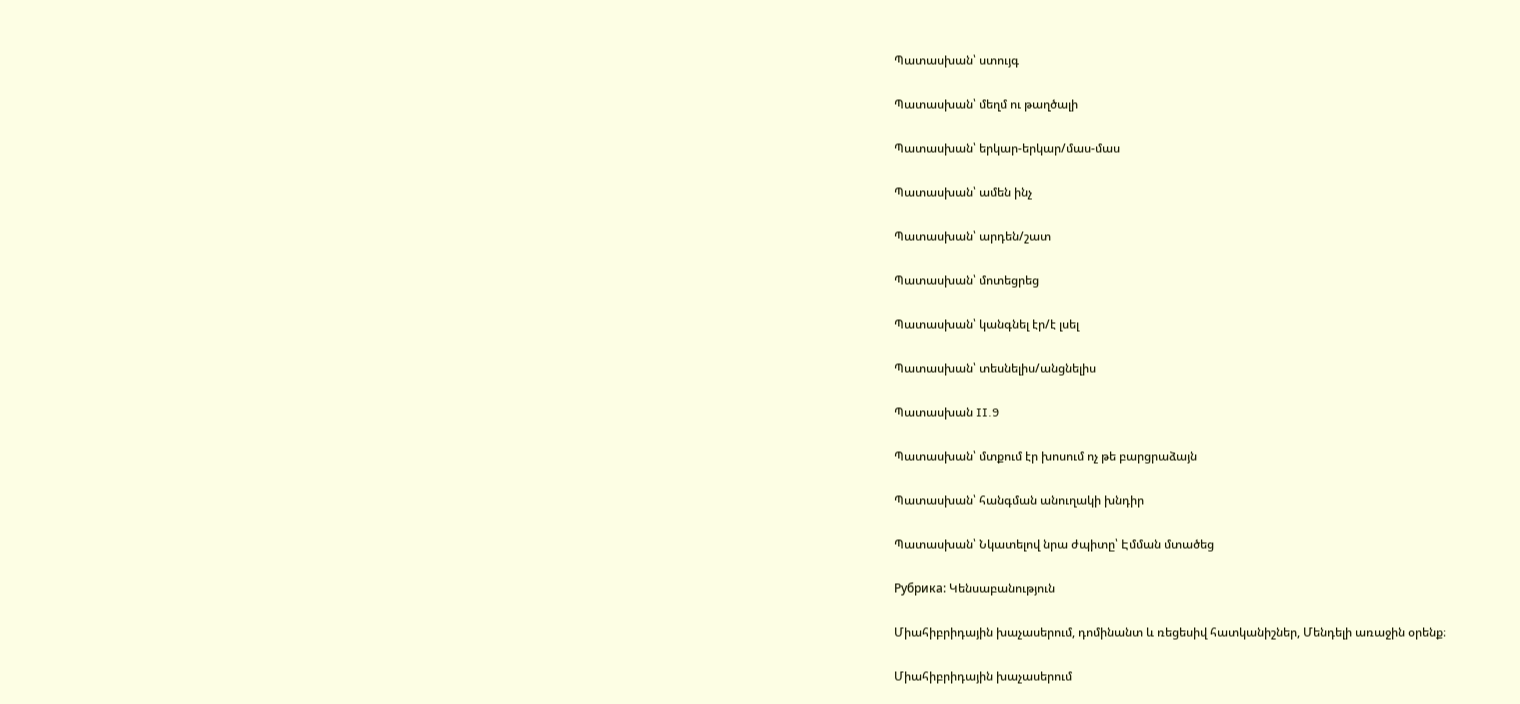Պատասխան՝ ստույգ

Պատասխան՝ մեղմ ու թաղծալի

Պատասխան՝ երկար-երկար/մաս-մաս

Պատասխան՝ ամեն ինչ

Պատասխան՝ արդեն/շատ

Պատասխան՝ մոտեցրեց

Պատասխան՝ կանգնել էր/է լսել

Պատասխան՝ տեսնելիս/անցնելիս

Պատասխան II.9

Պատասխան՝ մտքում էր խոսում ոչ թե բարցրաձայն

Պատասխան՝ հանգման անուղակի խնդիր

Պատասխան՝ Նկատելով նրա ժպիտը՝ Էմման մտածեց

Рубрика: Կենսաբանություն

Միահիբրիդային խաչասերում, դոմինանտ և ռեցեսիվ հատկանիշներ, Մենդելի առաջին օրենք։

Միահիբրիդային խաչասերում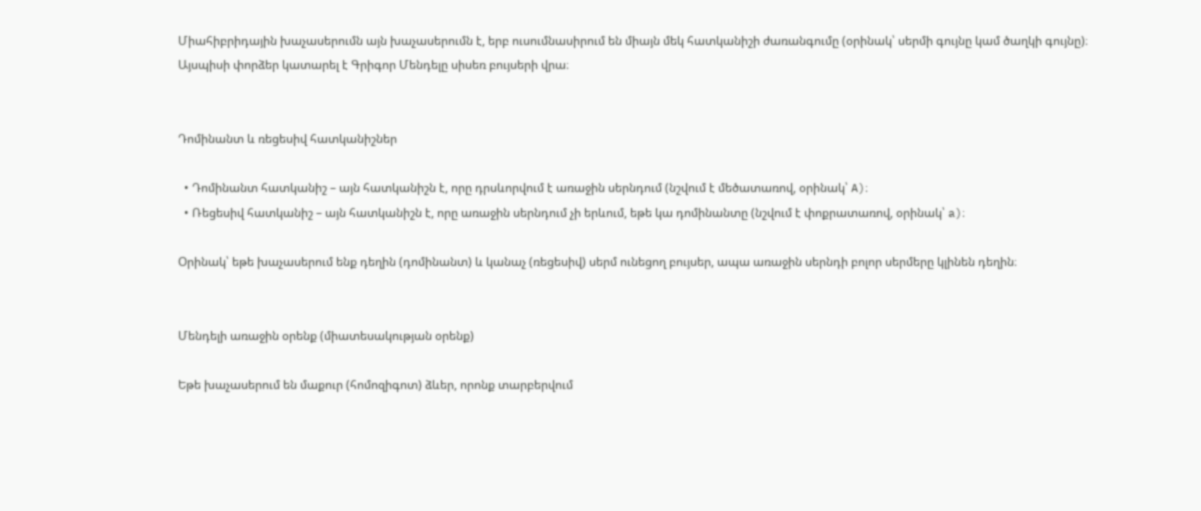Միահիբրիդային խաչասերումն այն խաչասերումն է, երբ ուսումնասիրում են միայն մեկ հատկանիշի ժառանգումը (օրինակ՝ սերմի գույնը կամ ծաղկի գույնը)։
Այսպիսի փորձեր կատարել է Գրիգոր Մենդելը սիսեռ բույսերի վրա։


Դոմինանտ և ռեցեսիվ հատկանիշներ

  • Դոմինանտ հատկանիշ – այն հատկանիշն է, որը դրսևորվում է առաջին սերնդում (նշվում է մեծատառով, օրինակ՝ A)։
  • Ռեցեսիվ հատկանիշ – այն հատկանիշն է, որը առաջին սերնդում չի երևում, եթե կա դոմինանտը (նշվում է փոքրատառով, օրինակ՝ a)։

Օրինակ՝ եթե խաչասերում ենք դեղին (դոմինանտ) և կանաչ (ռեցեսիվ) սերմ ունեցող բույսեր, ապա առաջին սերնդի բոլոր սերմերը կլինեն դեղին։


Մենդելի առաջին օրենք (միատեսակության օրենք)

Եթե խաչասերում են մաքուր (հոմոզիգոտ) ձևեր, որոնք տարբերվում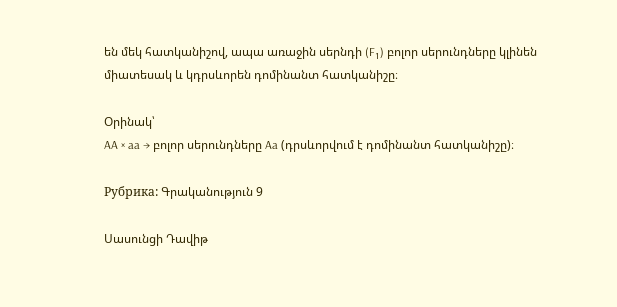են մեկ հատկանիշով, ապա առաջին սերնդի (F₁) բոլոր սերունդները կլինեն միատեսակ և կդրսևորեն դոմինանտ հատկանիշը։

Օրինակ՝
AA × aa → բոլոր սերունդները Aa (դրսևորվում է դոմինանտ հատկանիշը)։

Рубрика: Գրականություն 9

Սասունցի Դավիթ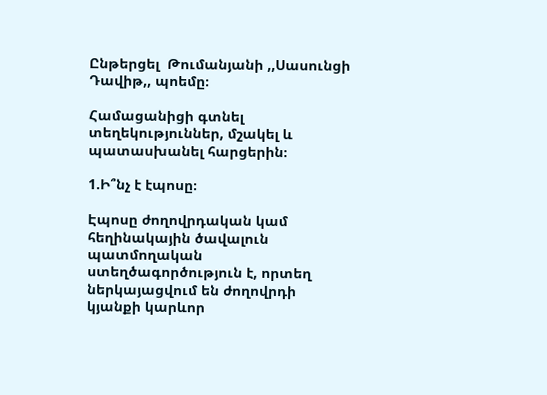Ընթերցել  Թումանյանի ,,Սասունցի Դավիթ,, պոեմը։

Համացանիցի գտնել տեղեկություններ, մշակել և պատասխանել հարցերին։

1.Ի՞նչ է էպոսը։

Էպոսը ժողովրդական կամ հեղինակային ծավալուն պատմողական ստեղծագործություն է, որտեղ ներկայացվում են ժողովրդի կյանքի կարևոր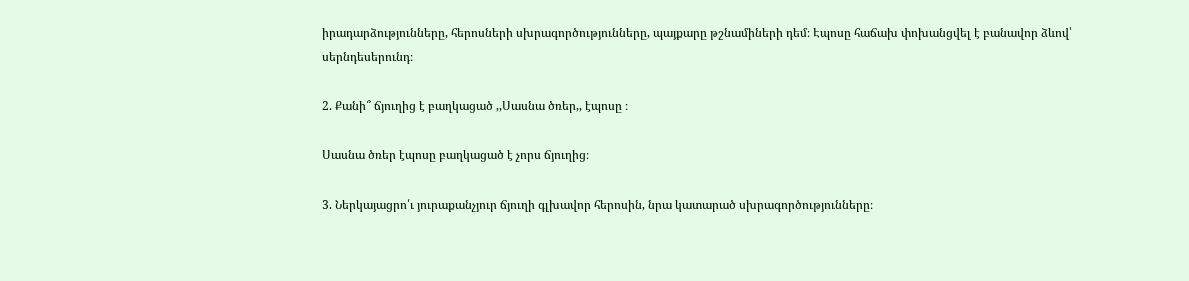իրադարձությունները, հերոսների սխրագործությունները, պայքարը թշնամիների դեմ։ Էպոսը հաճախ փոխանցվել է բանավոր ձևով՝ սերնդեսերունդ։

2. Քանի՞ ճյուղից է բաղկացած ,,Սասնա ծռեր,, էպոսը ։

Սասնա ծռեր էպոսը բաղկացած է չորս ճյուղից։

3. Ներկայացրո՛ւ յուրաքանչյուր ճյուղի գլխավոր հերոսին, նրա կատարած սխրագործությունները։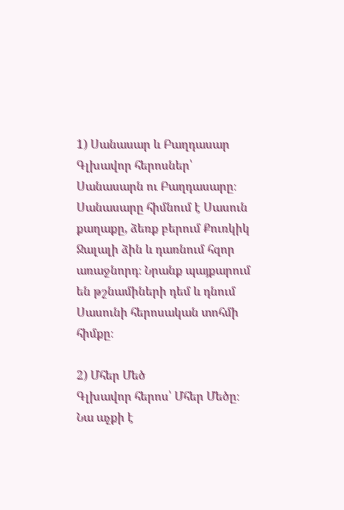1) Սանասար և Բաղդասար
Գլխավոր հերոսներ՝ Սանասարն ու Բաղդասարը։
Սանասարը հիմնում է Սասուն քաղաքը, ձեռք բերում Քուռկիկ Ջալալի ձին և դառնում հզոր առաջնորդ։ Նրանք պայքարում են թշնամիների դեմ և դնում Սասունի հերոսական տոհմի հիմքը։

2) Մհեր Մեծ
Գլխավոր հերոս՝ Մհեր Մեծը։
Նա աչքի է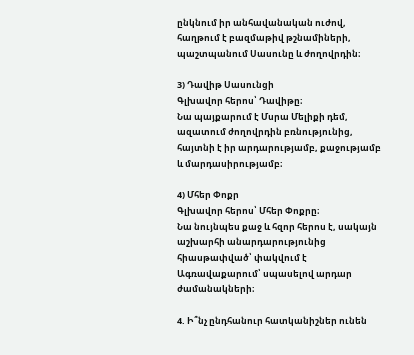ընկնում իր անհավանական ուժով, հաղթում է բազմաթիվ թշնամիների, պաշտպանում Սասունը և ժողովրդին։

3) Դավիթ Սասունցի
Գլխավոր հերոս՝ Դավիթը։
Նա պայքարում է Մսրա Մելիքի դեմ, ազատում ժողովրդին բռնությունից, հայտնի է իր արդարությամբ, քաջությամբ և մարդասիրությամբ։

4) Մհեր Փոքր
Գլխավոր հերոս՝ Մհեր Փոքրը։
Նա նույնպես քաջ և հզոր հերոս է, սակայն աշխարհի անարդարությունից հիասթափված՝ փակվում է Ագռավաքարում՝ սպասելով արդար ժամանակների։

4. Ի՞նչ ընդհանուր հատկանիշներ ունեն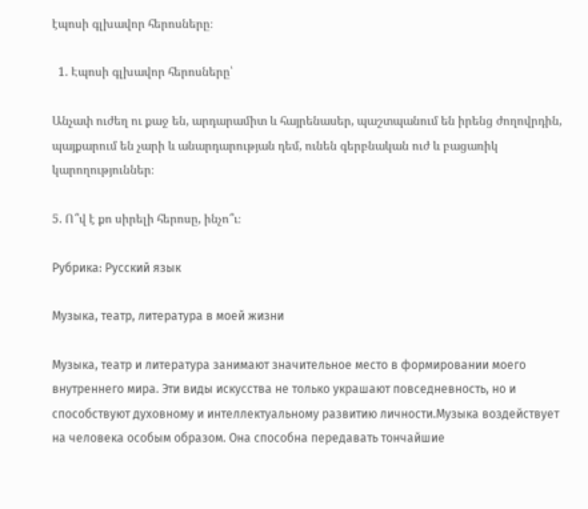էպոսի գլխավոր հերոսները։

  1. Էպոսի գլխավոր հերոսները՝

Անչափ ուժեղ ու քաջ են, արդարամիտ և հայրենասեր, պաշտպանում են իրենց ժողովրդին, պայքարում են չարի և անարդարության դեմ, ունեն գերբնական ուժ և բացառիկ կարողություններ։

5. Ո՞վ է քո սիրելի հերոսը, ինչո՞ւ։

Рубрика: Русский язык

Музыка, театр, литература в моей жизни

Музыка, театр и литература занимают значительное место в формировании моего внутреннего мира. Эти виды искусства не только украшают повседневность, но и способствуют духовному и интеллектуальному развитию личности.Музыка воздействует на человека особым образом. Она способна передавать тончайшие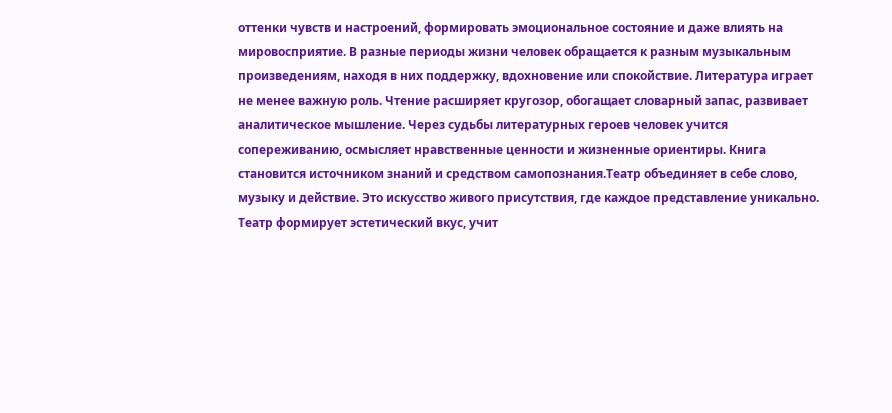оттенки чувств и настроений, формировать эмоциональное состояние и даже влиять на мировосприятие. В разные периоды жизни человек обращается к разным музыкальным произведениям, находя в них поддержку, вдохновение или спокойствие. Литература играет не менее важную роль. Чтение расширяет кругозор, обогащает словарный запас, развивает аналитическое мышление. Через судьбы литературных героев человек учится сопереживанию, осмысляет нравственные ценности и жизненные ориентиры. Книга становится источником знаний и средством самопознания.Театр объединяет в себе слово, музыку и действие. Это искусство живого присутствия, где каждое представление уникально. Театр формирует эстетический вкус, учит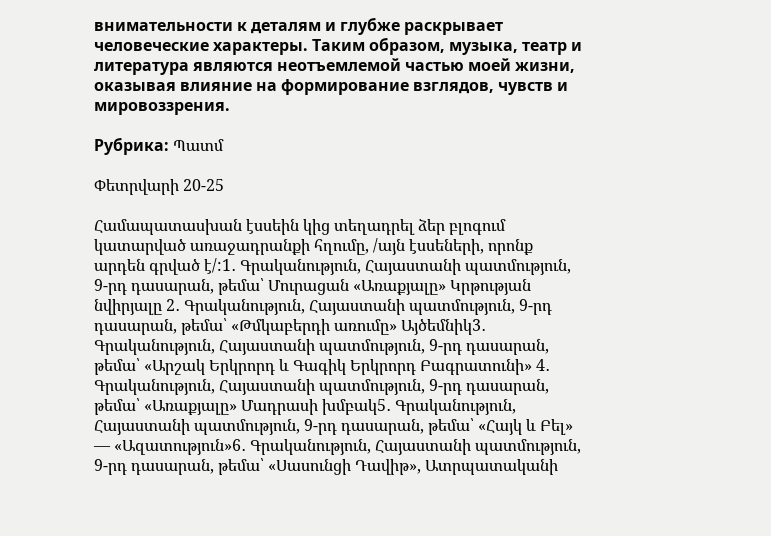внимательности к деталям и глубже раскрывает человеческие характеры. Таким образом, музыка, театр и литература являются неотъемлемой частью моей жизни, оказывая влияние на формирование взглядов, чувств и мировоззрения.

Рубрика: Պատմ

Փետրվարի 20-25

Համապատասխան էսսեին կից տեղադրել ձեր բլոգում կատարված առաջադրանքի հղումը, /այն էսսեների, որոնք արդեն գրված է/:1․ Գրականություն, Հայաստանի պատմություն, 9-րդ դասարան, թեմա՝ Մուրացան «Առաքյալը» Կրթության նվիրյալը 2․ Գրականություն, Հայաստանի պատմություն, 9-րդ դասարան, թեմա՝ «Թմկաբերդի առումը» Այծեմնիկ3․ Գրականություն, Հայաստանի պատմություն, 9-րդ դասարան, թեմա՝ «Արշակ Երկրորդ և Գագիկ Երկրորդ Բագրատունի» 4․ Գրականություն, Հայաստանի պատմություն, 9-րդ դասարան, թեմա՝ «Առաքյալը» Մադրասի խմբակ5․ Գրականություն, Հայաստանի պատմություն, 9-րդ դասարան, թեմա՝ «Հայկ և Բել» — «Ազատություն»6․ Գրականություն, Հայաստանի պատմություն, 9-րդ դասարան, թեմա՝ «Սասունցի Դավիթ», Ատրպատականի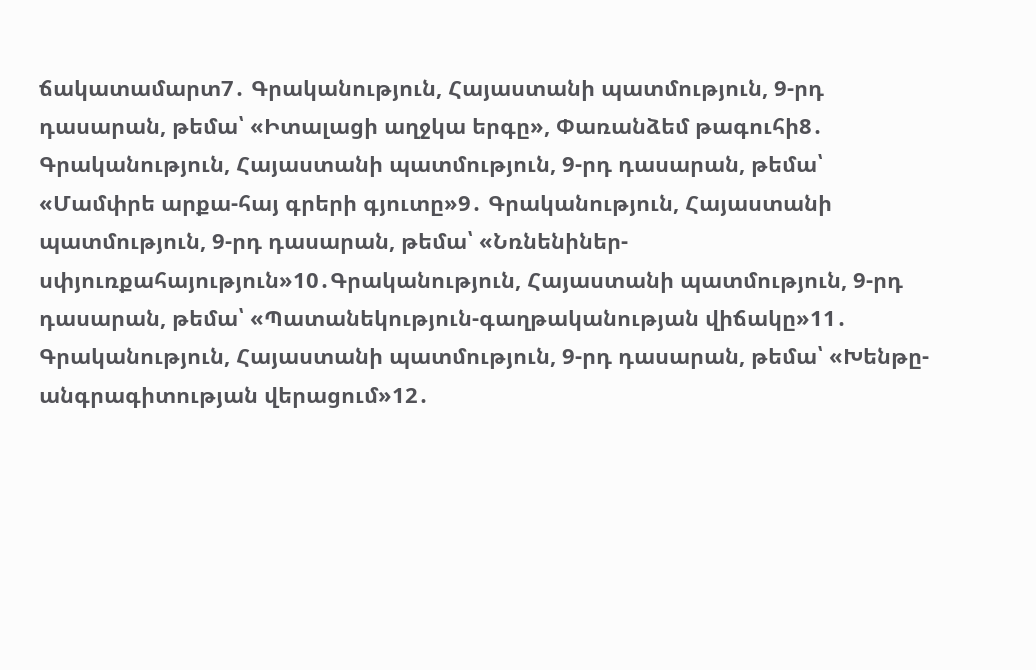ճակատամարտ7․ Գրականություն, Հայաստանի պատմություն, 9-րդ դասարան, թեմա՝ «Իտալացի աղջկա երգը», Փառանձեմ թագուհի8․ Գրականություն, Հայաստանի պատմություն, 9-րդ դասարան, թեմա՝ «Մամփրե արքա-հայ գրերի գյուտը»9․ Գրականություն, Հայաստանի պատմություն, 9-րդ դասարան, թեմա՝ «Նռնենիներ-սփյուռքահայություն»10․Գրականություն, Հայաստանի պատմություն, 9-րդ դասարան, թեմա՝ «Պատանեկություն-գաղթականության վիճակը»11․ Գրականություն, Հայաստանի պատմություն, 9-րդ դասարան, թեմա՝ «Խենթը-անգրագիտության վերացում»12․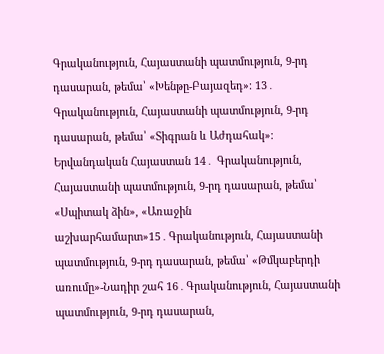Գրականություն, Հայաստանի պատմություն, 9-րդ դասարան, թեմա՝ «Խենթը-Բայազեդ»։ 13․ Գրականություն, Հայաստանի պատմություն, 9-րդ դասարան, թեմա՝ «Տիգրան և Աժդահակ»։ Երվանդական Հայաստան 14․ Գրականություն, Հայաստանի պատմություն, 9-րդ դասարան, թեմա՝ «Սպիտակ ձին», «Առաջին աշխարհամարտ»15․Գրականություն, Հայաստանի պատմություն, 9-րդ դասարան, թեմա՝ «Թմկաբերդի առումը»-Նադիր շահ 16․Գրականություն, Հայաստանի պատմություն, 9-րդ դասարան,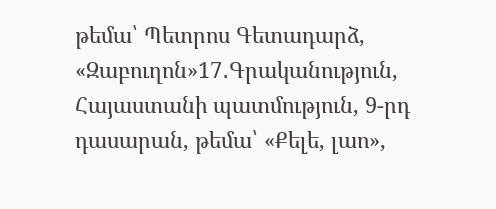թեմա՝ Պետրոս Գետադարձ, «Զաբուղոն»17․Գրականություն, Հայաստանի պատմություն, 9-րդ դասարան, թեմա՝ «Քելե, լաո»,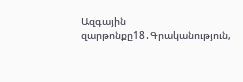Ազգային զարթոնքը18․Գրականություն,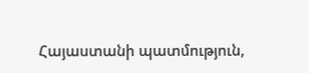Հայաստանի պատմություն,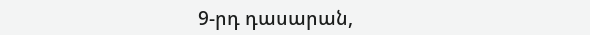9-րդ դասարան,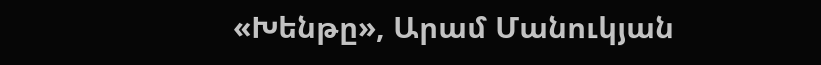«Խենթը», Արամ Մանուկյան